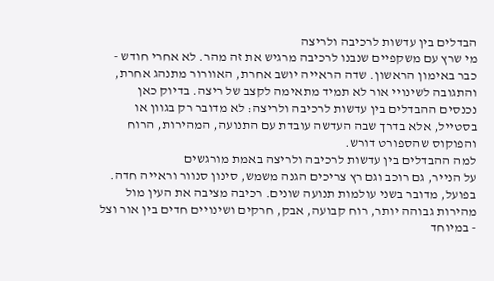הבדלים בין עדשות לרכיבה ולריצה
מי שרץ עם משקפיים שנבנו לרכיבה מרגיש את זה מהר. לא אחרי חודש - כבר באימון הראשון. שדה הראייה יושב אחרת, האוורור מתנהג אחרת, והתגובה לשינויי אור לא תמיד מתאימה לקצב של ריצה. בדיוק כאן נכנסים ההבדלים בין עדשות לרכיבה ולריצה: לא מדובר רק בגוון או בסטייל, אלא בדרך שבה העדשה עובדת עם התנועה, המהירות, הרוח והפוקוס שהספורט דורש.
למה ההבדלים בין עדשות לרכיבה ולריצה באמת מורגשים
על הנייר, גם רוכב וגם רץ צריכים הגנה משמש, סינון סנוור וראייה חדה. בפועל, מדובר בשני עולמות תנועה שונים. רכיבה מציבה את העין מול מהירות גבוהה יותר, רוח קבועה, אבק, חרקים ושינויים חדים בין אור וצל - במיוחד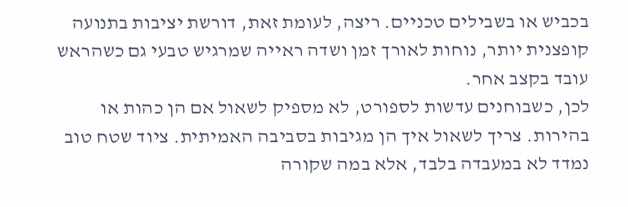בכביש או בשבילים טכניים. ריצה, לעומת זאת, דורשת יציבות בתנועה קופצנית יותר, נוחות לאורך זמן ושדה ראייה שמרגיש טבעי גם כשהראש עובד בקצב אחר.
לכן, כשבוחנים עדשות לספורט, לא מספיק לשאול אם הן כהות או בהירות. צריך לשאול איך הן מגיבות בסביבה האמיתית. ציוד שטח טוב נמדד לא במעבדה בלבד, אלא במה שקורה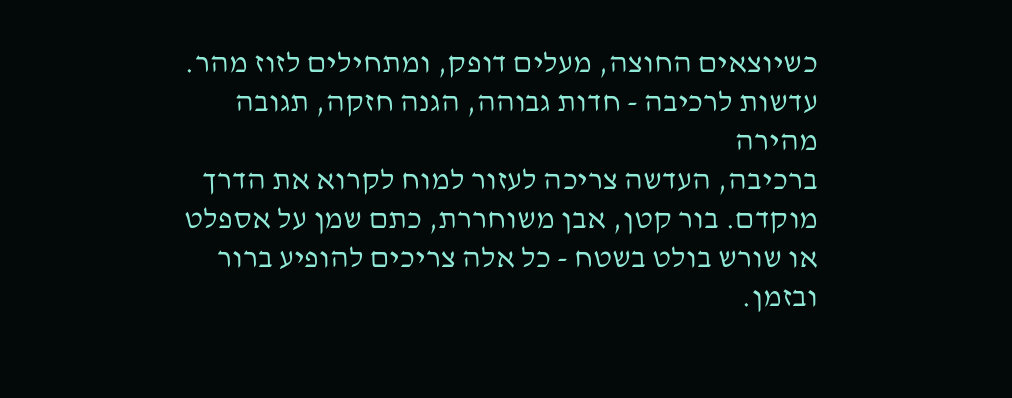כשיוצאים החוצה, מעלים דופק, ומתחילים לזוז מהר.
עדשות לרכיבה - חדות גבוהה, הגנה חזקה, תגובה מהירה
ברכיבה, העדשה צריכה לעזור למוח לקרוא את הדרך מוקדם. בור קטן, אבן משוחררת, כתם שמן על אספלט או שורש בולט בשטח - כל אלה צריכים להופיע ברור ובזמן.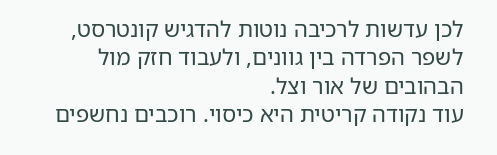לכן עדשות לרכיבה נוטות להדגיש קונטרסט, לשפר הפרדה בין גוונים, ולעבוד חזק מול הבהובים של אור וצל.
עוד נקודה קריטית היא כיסוי. רוכבים נחשפים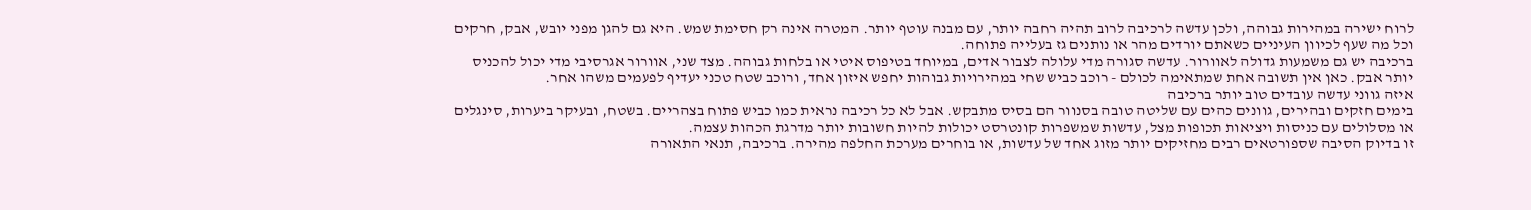לרוח ישירה במהירות גבוהה, ולכן עדשה לרכיבה לרוב תהיה רחבה יותר, עם מבנה עוטף יותר. המטרה אינה רק חסימת שמש. היא גם להגן מפני יובש, אבק, חרקים וכל מה שעף לכיוון העיניים כשאתם יורדים מהר או נותנים גז בעלייה פתוחה.
ברכיבה יש גם משמעות גדולה לאוורור. עדשה סגורה מדי עלולה לצבור אדים, במיוחד בטיפוס איטי או בלחות גבוהה. מצד שני, אוורור אגרסיבי מדי יכול להכניס יותר אבק. כאן אין תשובה אחת שמתאימה לכולם - רוכב כביש שחי במהירויות גבוהות יחפש איזון אחד, ורוכב שטח טכני יעדיף לפעמים משהו אחר.
איזה גווני עדשה עובדים טוב יותר ברכיבה
בימים חזקים ובהירים, גוונים כהים עם שליטה טובה בסנוור הם בסיס מתבקש. אבל לא כל רכיבה נראית כמו כביש פתוח בצהריים. בשטח, ובעיקר ביערות, סינגלים או מסלולים עם כניסות ויציאות תכופות מצל, עדשות שמשפרות קונטרסט יכולות להיות חשובות יותר מדרגת הכהות עצמה.
זו בדיוק הסיבה שספורטאים רבים מחזיקים יותר מזוג אחד של עדשות, או בוחרים מערכת החלפה מהירה. ברכיבה, תנאי התאורה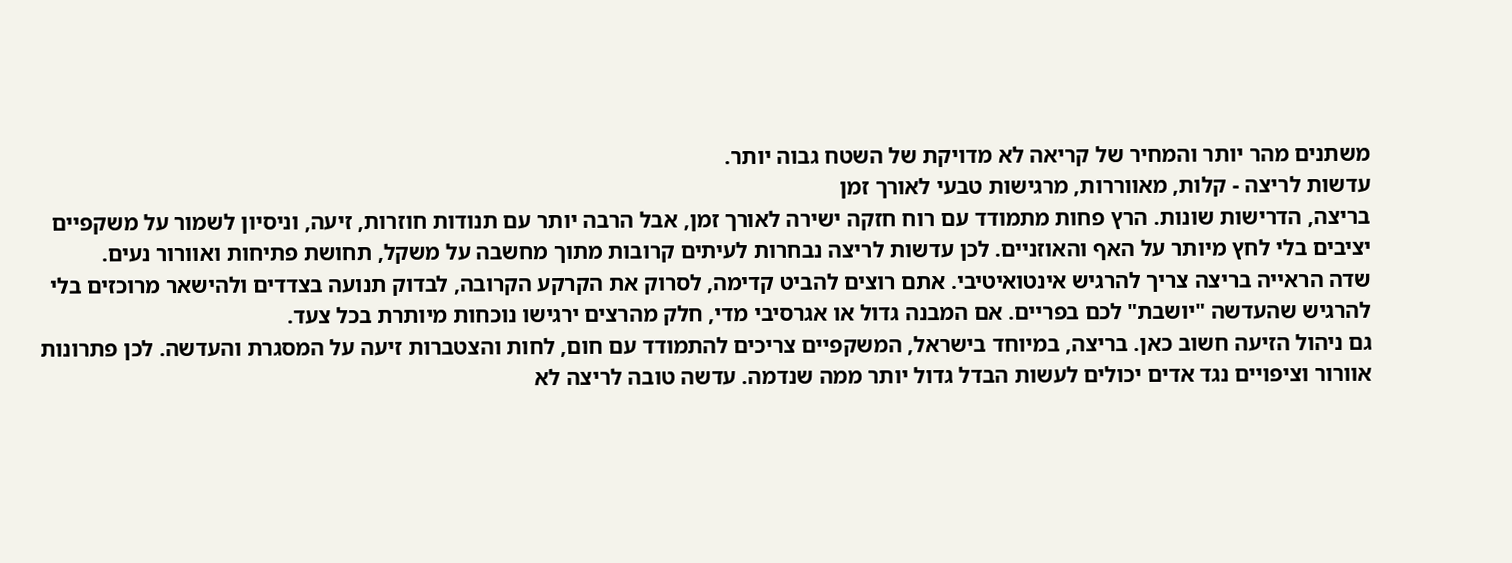משתנים מהר יותר והמחיר של קריאה לא מדויקת של השטח גבוה יותר.
עדשות לריצה - קלות, מאווררות, מרגישות טבעי לאורך זמן
בריצה, הדרישות שונות. הרץ פחות מתמודד עם רוח חזקה ישירה לאורך זמן, אבל הרבה יותר עם תנודות חוזרות, זיעה, וניסיון לשמור על משקפיים יציבים בלי לחץ מיותר על האף והאוזניים. לכן עדשות לריצה נבחרות לעיתים קרובות מתוך מחשבה על משקל, תחושת פתיחות ואוורור נעים.
שדה הראייה בריצה צריך להרגיש אינטואיטיבי. אתם רוצים להביט קדימה, לסרוק את הקרקע הקרובה, לבדוק תנועה בצדדים ולהישאר מרוכזים בלי להרגיש שהעדשה "יושבת" לכם בפריים. אם המבנה גדול או אגרסיבי מדי, חלק מהרצים ירגישו נוכחות מיותרת בכל צעד.
גם ניהול הזיעה חשוב כאן. בריצה, במיוחד בישראל, המשקפיים צריכים להתמודד עם חום, לחות והצטברות זיעה על המסגרת והעדשה. לכן פתרונות אוורור וציפויים נגד אדים יכולים לעשות הבדל גדול יותר ממה שנדמה. עדשה טובה לריצה לא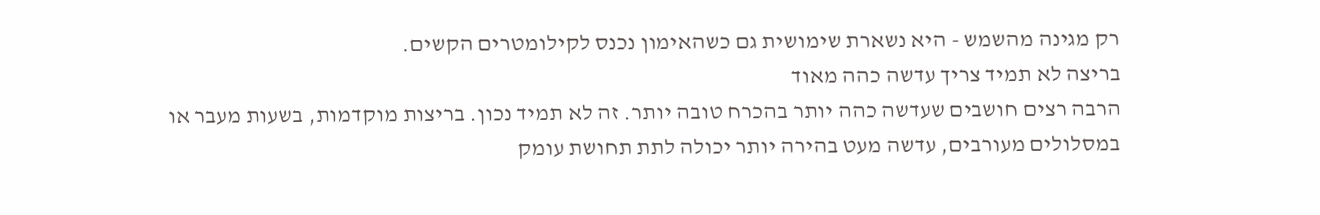רק מגינה מהשמש - היא נשארת שימושית גם כשהאימון נכנס לקילומטרים הקשים.
בריצה לא תמיד צריך עדשה כהה מאוד
הרבה רצים חושבים שעדשה כהה יותר בהכרח טובה יותר. זה לא תמיד נכון. בריצות מוקדמות, בשעות מעבר או במסלולים מעורבים, עדשה מעט בהירה יותר יכולה לתת תחושת עומק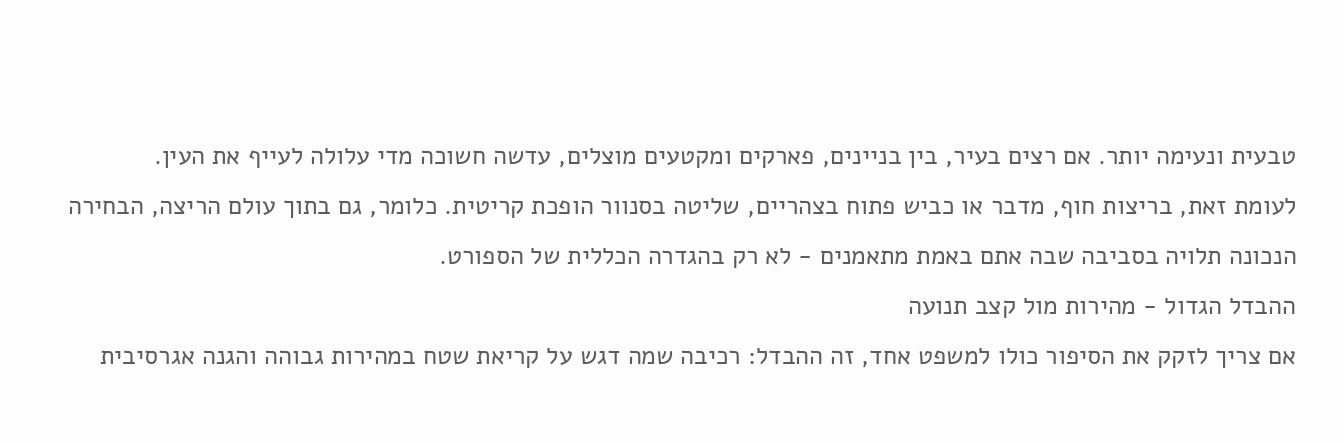טבעית ונעימה יותר. אם רצים בעיר, בין בניינים, פארקים ומקטעים מוצלים, עדשה חשוכה מדי עלולה לעייף את העין.
לעומת זאת, בריצות חוף, מדבר או כביש פתוח בצהריים, שליטה בסנוור הופכת קריטית. כלומר, גם בתוך עולם הריצה, הבחירה הנכונה תלויה בסביבה שבה אתם באמת מתאמנים - לא רק בהגדרה הכללית של הספורט.
ההבדל הגדול - מהירות מול קצב תנועה
אם צריך לזקק את הסיפור כולו למשפט אחד, זה ההבדל: רכיבה שמה דגש על קריאת שטח במהירות גבוהה והגנה אגרסיבית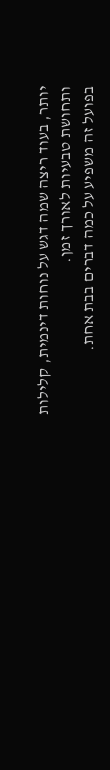יותר, בעוד ריצה שמה דגש על נוחות דינמית, קלילות ותחושת טבעיות לאורך זמן.
בפועל זה משפיע על כמה דברים בבת אחת.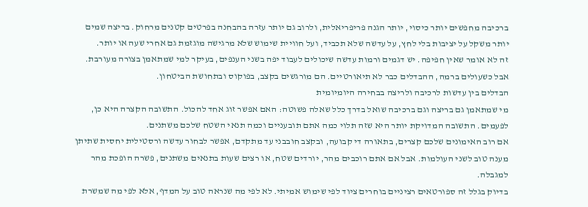ברכיבה מחפשים יותר כיסוי, יותר הגנה פריפריאלית, ולרוב גם יותר עזרה בהבחנה בפרטים קטנים מרחוק. בריצה שמים יותר משקל על יציבות בלי לחץ, על עדשה שלא תכביד, ועל חוויית שימוש שלא מרגישה מוגזמת גם אחרי שעה או יותר.
זה לא אומר שאין חפיפה. יש דגמים ורמות עדשה שיכולים לעבוד יפה בשני הענפים, בעיקר למי שמתאמן בצורה מעורבת. אבל כשעולים ברמה, ההבדלים כבר לא תיאורטיים. הם מורגשים בקצב, בפוקוס ובתחושת הביטחון.
הבדלים בין עדשות לרכיבה ולריצה בבחירה היומיומית
מי שמתאמן גם בריצה וגם ברכיבה שואל בדרך כלל שאלה פשוטה: האם אפשר זוג אחד להכול. התשובה הקצרה היא כן, לפעמים. התשובה המדויקת יותר היא שזה תלוי כמה אתם תובעניים וכמה תנאי השטח שלכם משתנים.
אם רוב האימונים שלכם קצרים, בתאורה די קבועה, ובקצב חובבני עד מתקדם, אפשר לבחור עדשה ורסטילית יחסית שתיתן מענה טוב לשני העולמות. אבל אם אתם רוכבים מהר, יורדים שטח, או רצים שעות בתנאים משתנים, פשרה הופכת מהר למגבלה.
בדיוק בגלל זה ספורטאים רציניים בוחרים ציוד לפי שימוש אמיתי. לא לפי מה שנראה טוב על המדף, אלא לפי מה שמשרת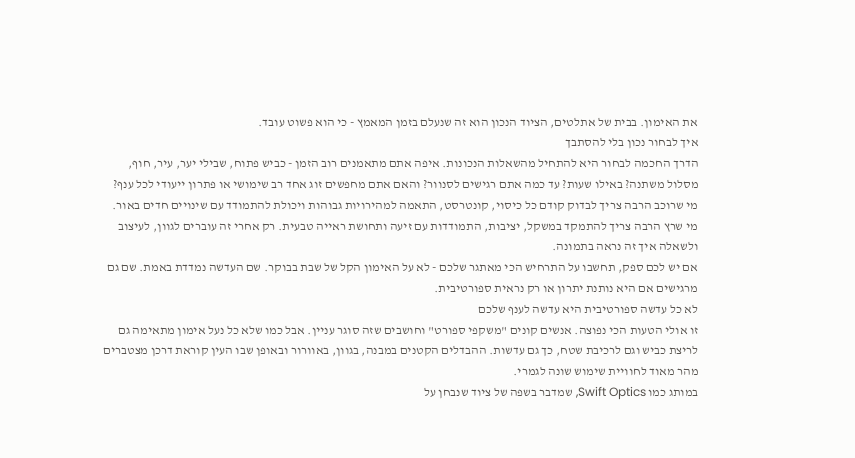את האימון. בבית של אתלטים, הציוד הנכון הוא זה שנעלם בזמן המאמץ - כי הוא פשוט עובד.
איך לבחור נכון בלי להסתבך
הדרך החכמה לבחור היא להתחיל מהשאלות הנכונות. איפה אתם מתאמנים רוב הזמן - כביש פתוח, שבילי יער, עיר, חוף, מסלול משתנה? באילו שעות? עד כמה אתם רגישים לסנוור? והאם אתם מחפשים זוג אחד רב שימושי או פתרון ייעודי לכל ענף?
מי שרוכב הרבה צריך לבדוק קודם כל כיסוי, קונטרסט, התאמה למהירויות גבוהות ויכולת להתמודד עם שינויים חדים באור. מי שרץ הרבה צריך להתמקד במשקל, יציבות, התמודדות עם זיעה ותחושת ראייה טבעית. רק אחרי זה עוברים לגוון, לעיצוב ולשאלה איך זה נראה בתמונה.
אם יש לכם ספק, תחשבו על התרחיש הכי מאתגר שלכם - לא על האימון הקל של שבת בבוקר. שם העדשה נמדדת באמת. שם גם מרגישים אם היא נותנת יתרון או רק נראית ספורטיבית.
לא כל עדשה ספורטיבית היא עדשה לענף שלכם
זו אולי הטעות הכי נפוצה. אנשים קונים "משקפי ספורט" וחושבים שזה סוגר עניין. אבל כמו שלא כל נעל אימון מתאימה גם לריצת כביש וגם לרכיבת שטח, כך גם עדשות. ההבדלים הקטנים במבנה, בגוון, באוורור ובאופן שבו העין קוראת דרכן מצטברים מהר מאוד לחוויית שימוש שונה לגמרי.
במותג כמו Swift Optics, שמדבר בשפה של ציוד שנבחן על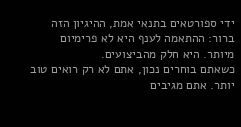ידי ספורטאים בתנאי אמת, ההיגיון הזה ברור: ההתאמה לענף היא לא פרימיום מיותר. היא חלק מהביצועים.
כשאתם בוחרים נכון, אתם לא רק רואים טוב יותר. אתם מגיבים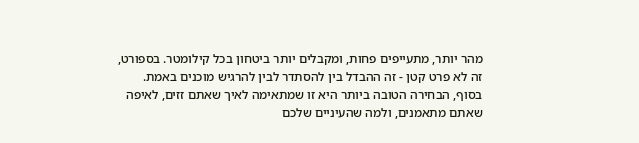מהר יותר, מתעייפים פחות, ומקבלים יותר ביטחון בכל קילומטר. בספורט, זה לא פרט קטן - זה ההבדל בין להסתדר לבין להרגיש מוכנים באמת.
בסוף, הבחירה הטובה ביותר היא זו שמתאימה לאיך שאתם זזים, לאיפה שאתם מתאמנים, ולמה שהעיניים שלכם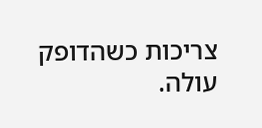צריכות כשהדופק עולה.